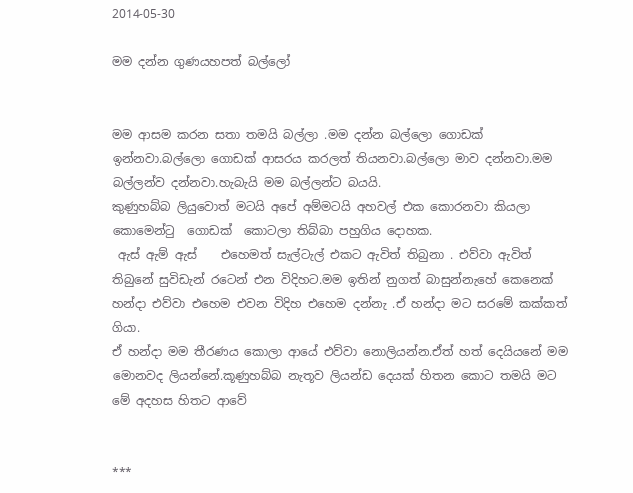2014-05-30

මම දන්න ගුණයහපත් බල්ලෝ


මම ආසම කරන සතා තමයි බල්ලා .මම දන්න බල්ලො ගොඩක් ඉන්නවා.බල්ලො ගොඩක් ආසරය කරලත් තියනවා.බල්ලො මාව දන්නවා.මම බල්ලන්ව දන්නවා.හැබැයි මම බල්ලන්ට බයයි.
කුණුහබ්බ ලියුවොත් මටයි අපේ අම්මටයි අහවල් එක කොරනවා කියලා   කොමෙන්ටු  ගොඩක්  කොටලා තිබ්බා පහුගිය දොහක.
 ඇස් ඇම් ඇස්    එහෙමත් සැල්ටැල් එකට ඇවිත් තිබුනා . එව්වා ඇවිත් තිබුනේ සුවිඩැන් රටෙන් එන විදිහට.මම ඉතින් නුගත් බාසුන්නැහේ කෙනෙක් හන්දා එව්වා එහෙම එවන විදිහ එහෙම දන්නැ .ඒ හන්දා මට ස‍රමේ කක්කත් ගියා.
ඒ හන්දා මම තීරණය කොලා ආයේ එව්වා නොලියන්න.ඒත් හත් දෙයියනේ මම මොනවද ලියන්නේ.කූණුහබ්බ නැතූව ලියන්ඩ දෙයක් හිතන කොට තමයි මට මේ අදහස හිතට ආවේ


***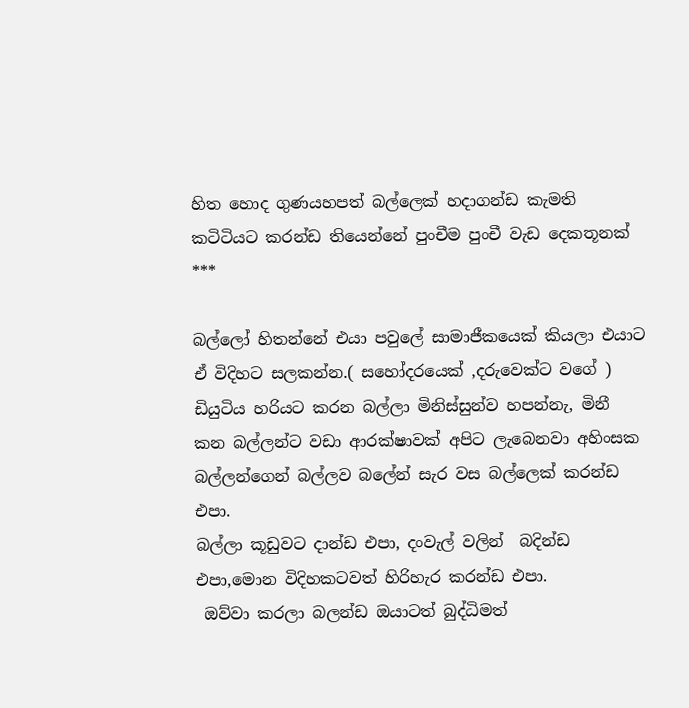හිත හොද ගුණයහපත් බල්ලෙක් හදාගන්ඩ කැමති කටිටියට කරන්ඩ තියෙන්නේ පුංචීම පුංචී වැඩ දෙකතූනක්  ***

බල්ලෝ හිතන්නේ එයා පවුලේ සාමාජීකයෙක් කියලා එයාට ඒ විදිහට සලකන්න.( සහෝදරයෙක් ,දරුවෙක්ට වගේ )
ඩියුටිය හරියට කරන බල්ලා මිනිස්සුන්ව හපන්නැ, මිනී කන බල්ලන්ට වඩා ආරක්ෂාවක් අපිට ලැබෙනවා අහිංසක බල්ලන්ගෙන් බල්ලව බලේන් සැර වස බල්ලෙක් කරන්ඩ එපා.
බල්ලා කූඩුවට දාන්ඩ එපා, දංවැල් වලින්  බදින්ඩ එපා,මොන විදිහකටවත් හිරිහැර කරන්ඩ එපා.
 ඔව්වා කරලා බලන්ඩ ඔයාටත් බුද්ධිමත්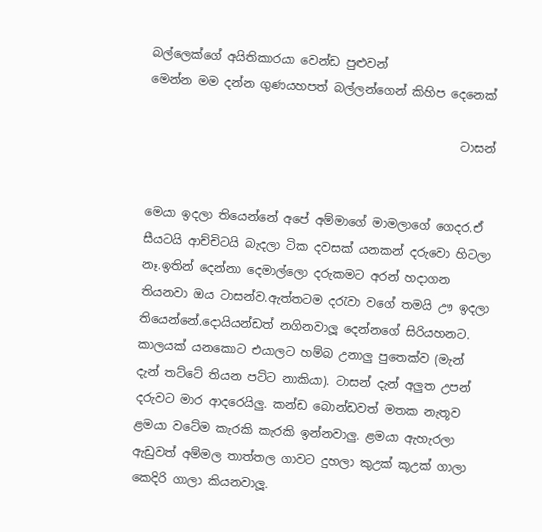බල්ලෙක්ගේ අයිතිකාරයා වෙන්ඩ පුළුවන්
මෙන්න මම දන්න ගුණයහපත් බල්ලන්ගෙන් කිහිප දෙනෙක්

                                                    ටාසන්


මෙයා ඉදලා තියෙන්නේ අපේ අම්මාගේ මාමලාගේ ගෙදර.ඒ සීයටයි ආච්චිටයි බැදලා ටික දවසක් යනකන් දරුවො හිටලා නෑ.ඉතින් දෙන්නා දෙමාල්ලො දරුකමට අරන් හදාගන තියනවා ඔය ටාසන්ව.ඇත්තටම දරැවා වගේ තමයි ඌ ඉදලා තියෙන්නේ.දොයියන්ඩත් නගිනවාලූ දෙන්නගේ සිරියහනට.
කාලයක් යනකොට එයාලට හම්බ උනාලු පුතෙක්ව (මැන් දැන් තට්ටේ තියන පට්ට නාකියා). ටාසන් දැන් අලුත උපන් දරුවට මාර ආදරෙයිලු. කන්ඩ බොන්ඩවත් මතක නැතූව ළමයා වටේම කැරකි කැරකි ඉන්නවාලු. ළමයා ඇහැරලා ඇඩුවත් අම්මල තාත්තල ගාවට දුහලා කුඋක් කූඋක් ගාලා කෙදිරි ගාලා කියනවාලූ.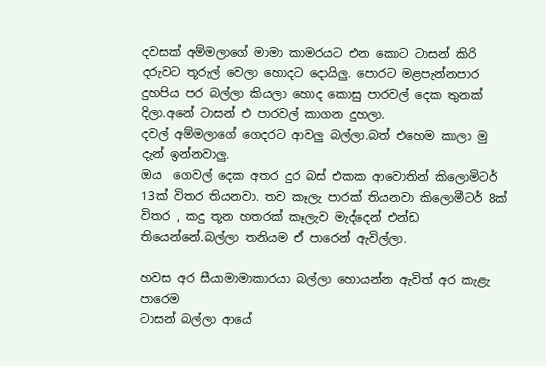දවසක් අම්මලාගේ මාමා කාමරයට එන කොට ‍ටාසන් කිරි දරුවට තූරුල් වෙලා හොදට දොයිලු. පොරට මළපැන්නපාර දුහපිය පර බල්ලා කියලා හොද කොසු පාරවල් දෙක තුනක් දිලා.අනේ ටාසන් එ පාරවල් කාගන දුහලා.
දවල් අම්මලාගේ ගෙදරට ආවලු බල්ලා.බත් එහෙම කාලා මු දැන් ඉන්නවාලු.
ඔය  ගෙවල් දෙක අතර දුර බස් එකක ආවොතින් කිලොමිටර් 13ක් විතර තියනවා. තව කෑලැ පාරක් තියනවා කිලොමීටර් 8ක් විතර , කදු තූන හතරක් කෑලැව මැද්දෙන් එන්ඩ තියෙන්නේ.බල්ලා තනියම ඒ පාරෙන් ඇවිල්ලා.

හවස අර සීයාමාමාකාරයා බල්ලා හොයන්න ඇවිත් අර කැළැ පාරෙම
ටාසන් බල්ලා ආයේ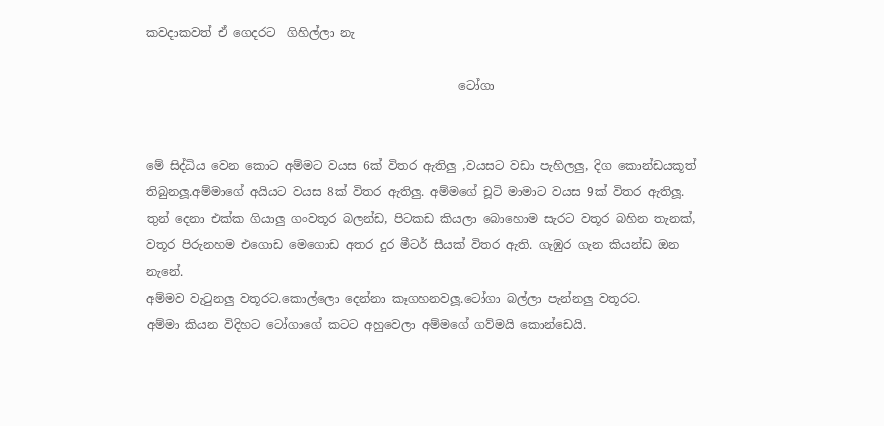කවදාකවත් ඒ ගෙදරට  ගිහිල්ලා නැ

                                                    ටෝගා


මේ සිද්ධිය වෙන කොට අම්මට වයස 6ක් විතර ඇතිලු ,වයසට වඩා පැහිලලු, දිග කොන්ඩයකූත් තිබුනලූ.අම්මාගේ අයියට වයස 8ක් විතර ඇතිලු. අම්මගේ චූටි මාමාට වයස 9ක් විතර ඇතිලූ.
තුන් දෙනා එක්ක ගියාලු ගංවතූර බලන්ඩ, පිටකඩ කියලා බොහොම සැරට වතූර බහින තැනක්, වතූර පිරුනහම එගොඩ මෙගොඩ අතර දුර මීටර් සීයක් විතර ඇති. ගැඹුර ගැන කියන්ඩ ඔන නැනේ.
අම්මව වැටුනලු වතූරට.කොල්ලො දෙන්නා කෑගහනවලූ.ටෝගා බල්ලා පැන්නලු වතූරට.
අම්මා කියන විදිහට ටෝගාගේ කටට අහුවෙලා අම්මගේ ගව්මයි කොන්ඩෙයි.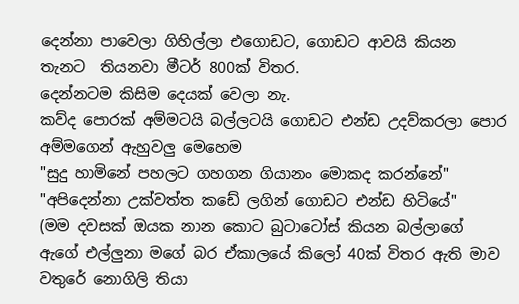දෙන්නා පාවෙලා ගිහිල්ලා එගොඩට, ගොඩට ආවයි කියන තැනට  තියනවා මීටර් 800ක් විතර.
දෙන්නටම කිසිම දෙයක් වෙලා නැ.
කව්ද පොරක් අම්මටයි බල්ලටයි ගොඩට එන්ඩ උදව්කරලා පොර අම්මගෙන් ඇහුවලු මෙහෙම
"සුදු හාමිනේ පහලට ගහගන ගියානං මොකද කරන්නේ"
"අපිදෙන්නා උක්වත්ත කඩේ ලගින් ගොඩට එන්ඩ හිටියේ"
(මම දවසක් ඔයක නාන කොට බුටාටෝස් කියන බල්ලාගේ ඇගේ එල්ලුනා මගේ බර ඒකාලයේ කිලෝ 40ක් විතර ඇති මාව වතුරේ නො‍ගිලි තියා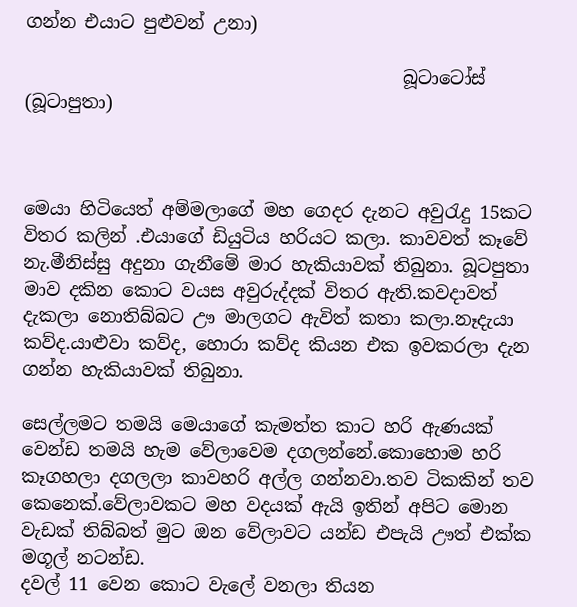ගන්න එයාට පුළුවන් උනා)

                                          බූටාටෝස් (බූටාපුතා)



මෙයා හිටියෙත් අම්මලාගේ මහ ගෙදර දැනට අවුරැදු 15කට විතර කලින් .එයාගේ ඩියුටිය හරියට කලා. කාවවත් කෑවේ නැ.මීනිස්සු අදුනා ගැනීමේ මාර හැකියාවක් තිබුනා. බූටපුතා මාව දකින කොට වයස අවුරුද්දක් විතර ඇති.කවදාවත් දැකලා නොතිබ්බට ඌ මාලගට ඇවිත් කතා කලා.නෑදැයා කව්ද.යාළුවා කව්ද, හොරා කව්ද කියන එක ඉවකරලා දැන ගන්න හැකියාවක් තිබුනා.

සෙල්ලමට තමයි මෙයාගේ කැමත්ත කාට හරි ඇණයක් වෙන්ඩ තමයි හැම වේලාවෙම දගලන්නේ.කොහොම හරි කෑගහලා දගලලා කාවහරි අල්ල ගන්නවා.තව ටිකකින් තව කෙනෙක්.වේලාවකට මහ වදයක් ඇයි ඉතින් අපිට මොන වැඩක් තිබ්බත් මුට ඔන වේලාවට යන්ඩ එපැයි ඌත් එක්ක මගූල් නටන්ඩ.
දවල් 11 වෙන කොට වැලේ වනලා තියන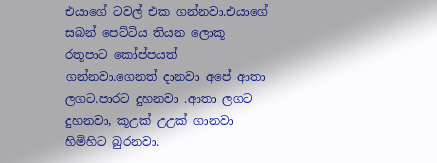එයාගේ ටවල් එක ගන්නවා.එයාගේ සබන් පෙට්ටිය තියන ලොකූ රතූපාට කෝප්පයත් ගන්නවා.ගෙනත් දානවා අපේ ආතා ලගට.පාරට දුහනවා .ආතා ලගට දුහනවා, කූඋක් උඋක් ගානවා හිමිහිට බුරනවා.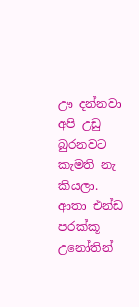ඌ දන්නවා අපි උඩු බුරනවට කැමති නැ කියලා. ආතා එන්ඩ පරක්කූ උනෝතින්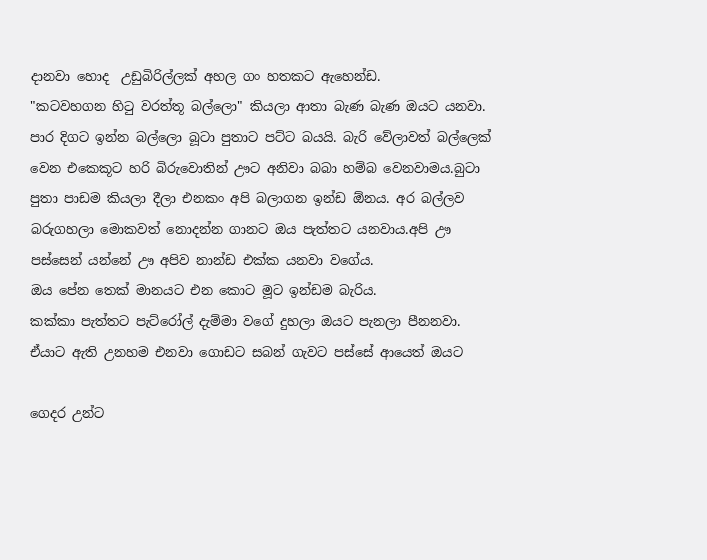දානවා හොද  උඩුබිරිල්ලක් අහල ගං හතකට ඇහෙන්ඩ.
"කටවහගන හිටු වරත්තූ බල්ලො" කියලා ආතා බැණ බැණ ඔයට යනවා.
පාර දිගට ඉන්න බල්ලො බූටා පුතාට පට්ට බයයි. බැරි වේලාවත් බල්ලෙක් වෙන එකෙකූට හරි බිරුවොතින් ඌට අනිවා බබා හම්බ වෙනවාමය.බුටා පුතා පාඩම කියලා දීලා එනකං අපි බලාගන ඉන්ඩ ඕනය. අර බල්ලව බරුගහලා මොකවත් නොදන්න ගානට ඔය පැත්තට යනවාය.අපි ඌ පස්සෙන් යන්නේ ඌ අපිව නාන්ඩ එක්ක යනවා වගේය.
ඔය පේන තෙක් මානයට එන කොට මූට ඉන්ඩම බැරිය.
කක්කා පැත්ත‍ට පැට්රෝල් දැම්මා වගේ දුහලා ඔයට පැනලා පීනනවා.
ඒයාට ඇති උනහම එනවා ගොඩට සබන් ගැවට පස්සේ ආයෙත් ඔයට

ගෙදර උන්ට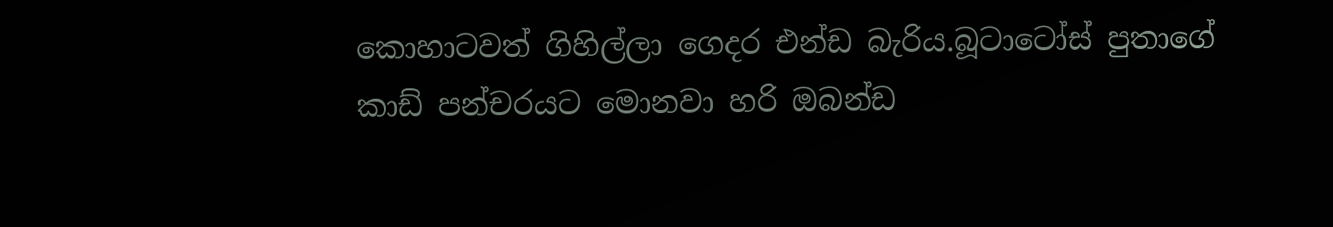කොහාටවත් ගිහිල්ලා ගෙදර එන්ඩ බැරිය.බූටාටෝස් පුතාගේ කාඩ් පන්චරයට මොනවා හරි ඔබන්ඩ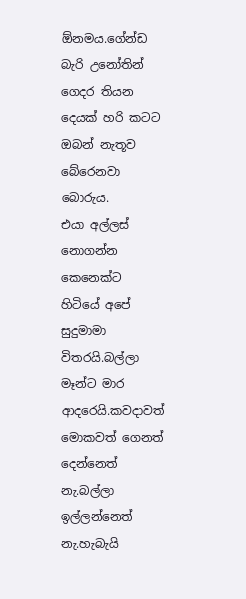ඕනමය.ගේන්ඩ බැරි උනෝතින් ගෙදර තියන දෙයක් හරි කටට ඔබන් නැතූව බේරෙනවා බොරුය.
එයා අල්ලස් නොගන්න කෙනෙක්ට හිටියේ අපේ සුදුමාමා විතරයි.බල්ලා මෑන්ට මාර ආදරෙයි.කවදාවත් මොකවත් ගෙනත් දෙන්නෙත් නැ.බල්ලා ඉල්ලන්නෙත් නැ.හැබැයි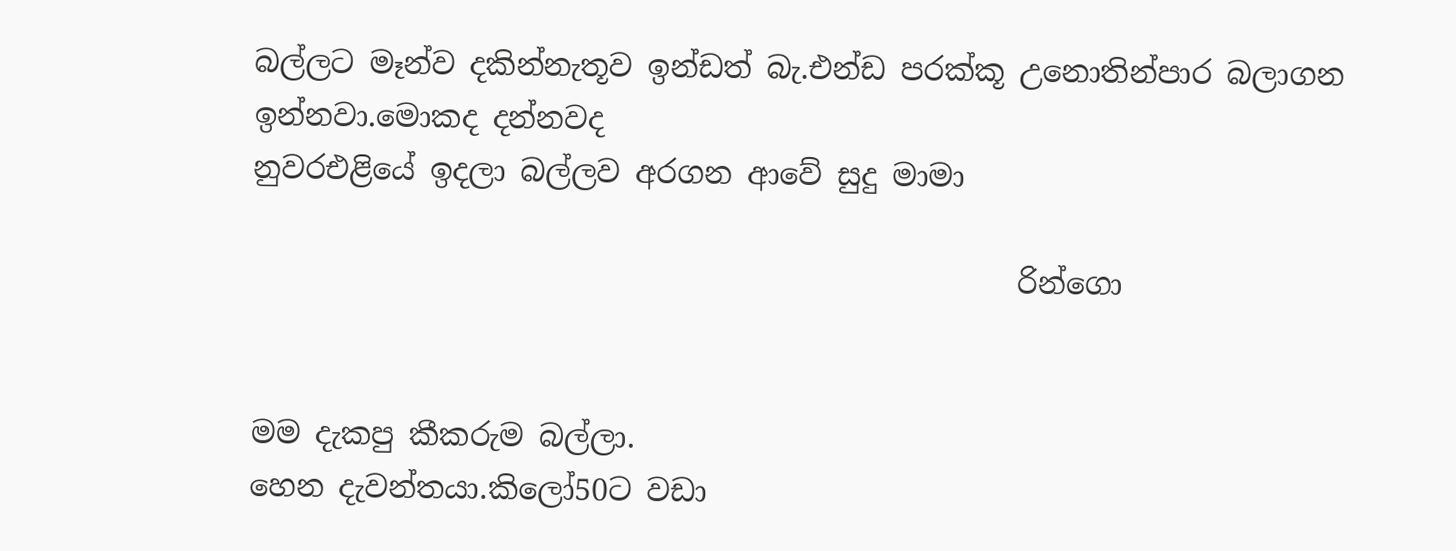බල්ලට මෑන්ව දකින්නැතූව ඉන්ඩත් බැ.එන්ඩ පරක්කූ උනොතින්පාර බලාගන ඉන්නවා.මොකද දන්නවද
නුවරඑළියේ ඉදලා බල්ලව අරගන ආවේ සුදු මාමා

                                                   රින්ගො


මම දැකපු කීකරුම බල්ලා.
හෙන දැවන්තයා.කිලෝ50ට වඩා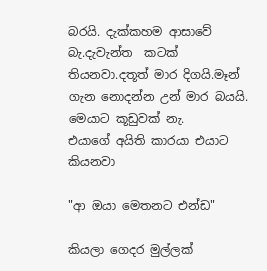බරයි. දැක්කහම ආසාවේ බැ.දැවැන්ත  කටක් තියනවා.දතූත් මාර දිගයි.මෑන් ගැන නොදන්න උන් මාර බයයි.
මෙයාට කූඩුවක් නැ.
එයාගේ අයිති කාරයා එයාට කියනවා

"ආ ඔයා මෙතනට එන්ඩ"

කියලා ගෙදර මුල්ලක්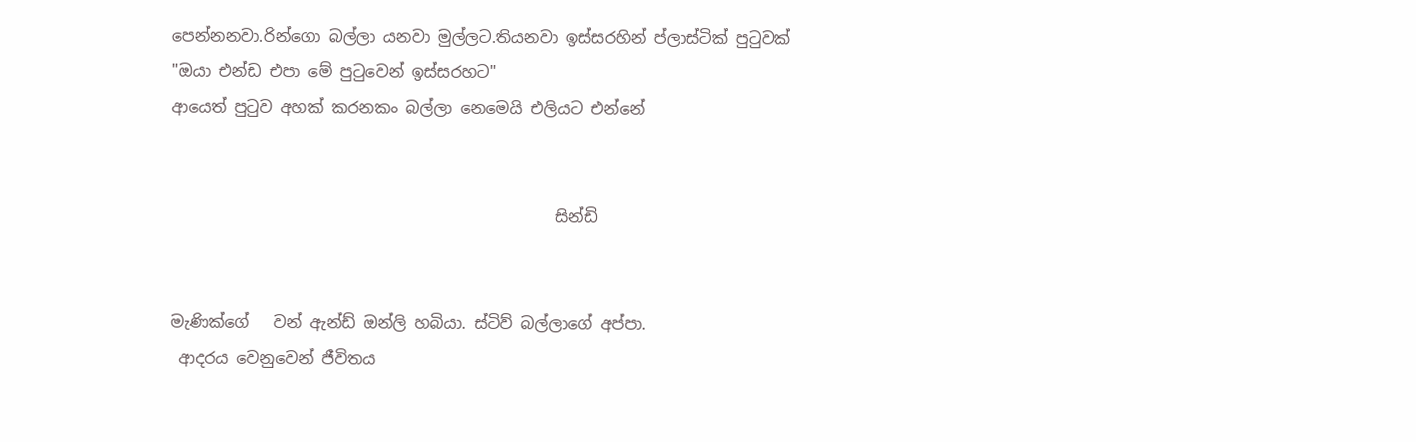පෙන්නනවා.රින්ගො බල්ලා යනවා මුල්ලට.තියනවා ඉස්සරහින් ප්ලාස්ටික් පුටුවක්
"ඔයා එන්ඩ එපා මේ පුටුවෙන් ඉස්සරහට"
ආයෙත් පුටුව අහක් කරනකං බල්ලා නෙමෙයි එලියට එන්නේ


                                                සින්ඩි


මැණික්ගේ   වන් ඇන්ඩ් ඔන්ලි හබියා. ස්ටිව් බල්ලාගේ අප්පා.
 ආදරය වෙනුවෙන් ජීවිතය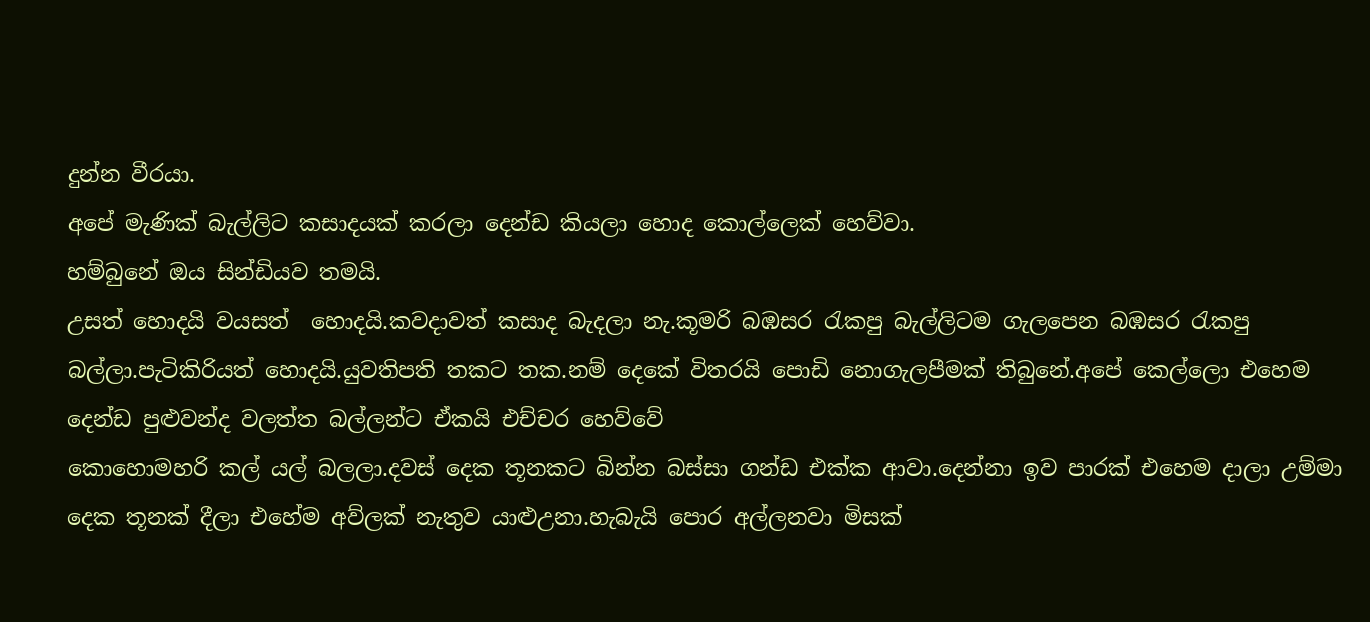දුන්න වීරයා.
අපේ මැණික් බැල්ලිට කසාදයක් කරලා දෙන්ඩ කියලා හොද කොල්ලෙක් හෙව්වා.
හම්බුනේ ඔය සින්ඩියව තමයි.
උසත් හොදයි වයසත්  හොදයි.කවදාවත් කසාද බැදලා නැ.කූමරි බඹසර රැකපු බැල්ලිටම ගැලපෙන බඹසර රැකපු බල්ලා.පැටිකිරියත් හොදයි.යුවතිපති තකට තක.නම් දෙකේ විතරයි පොඩි නොගැලපීමක් තිබුනේ.අපේ කෙල්ලො එහෙම දෙන්ඩ පුළුවන්ද වලත්ත බල්ලන්ට ඒකයි එච්චර හෙව්වේ
කොහොමහරි කල් යල් බලලා.දවස් දෙක තූනකට බින්න බස්සා ගන්ඩ එක්ක ආවා.දෙන්නා ඉව පාරක් එහෙම දාලා උම්මා දෙක තූනක් දීලා එහේම අව්ලක් නැතුව යාළුඋනා.හැබැයි පොර අල්ලනවා මිසක්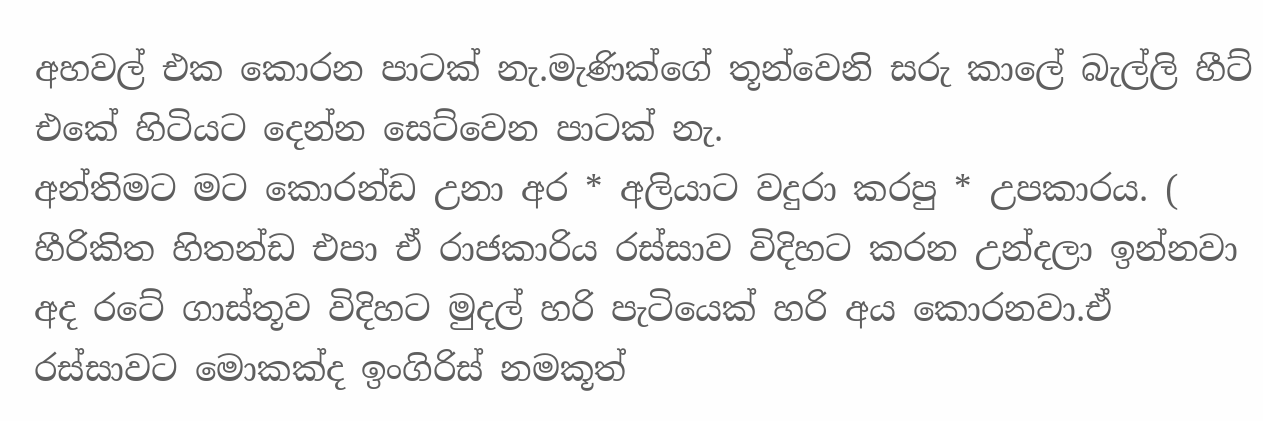අහවල් එක කොරන පාටක් නැ.මැණික්ගේ තූන්වෙනි සරු කාලේ බැල්ලි හීට් එකේ හිටියට දෙන්න සෙට්වෙන පාටක් නැ.
අන්තිමට මට කොරන්ඩ උනා අර * අලියාට වදුරා කරපු * උපකාරය. ( හීරිකිත හිතන්ඩ එපා ඒ රාජකාරිය රස්සාව විදිහට කරන උන්දලා ඉන්නවා අද රටේ ගාස්තූව විදිහට මුදල් හරි පැටියෙක් හරි අය කොරනවා.ඒ රස්සාවට මොකක්ද ඉංගිරිස් නමකූත්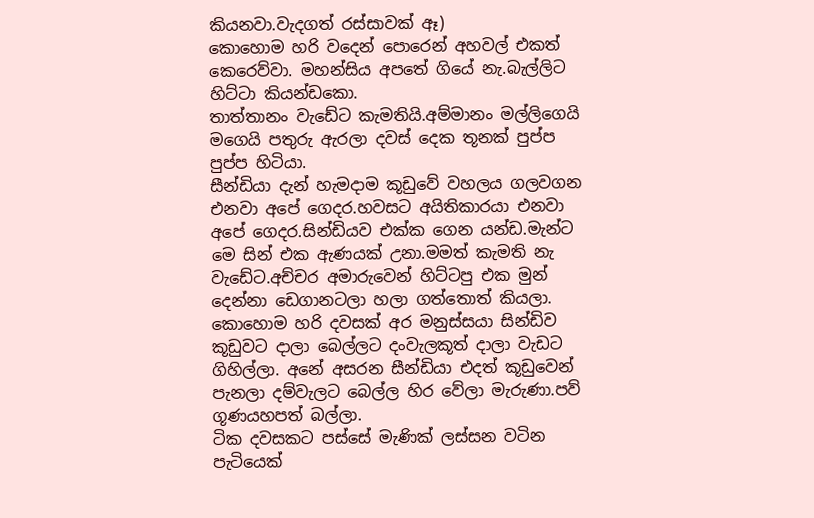කියනවා.වැදගත් රස්සාවක් ඈ)
කොහොම හරි වදෙන් පොරෙන් අහවල් එකත් කෙරෙව්වා. මහන්සිය අපතේ ගියේ නැ.බැල්ලිට  හිට්ටා කියන්ඩකො.
තාත්තානං වැඩේට කැමතියි.අම්මානං මල්ලිගෙයි මගෙයි පතුරු ඇරලා දවස් දෙක තූනක් පුප්ප පුප්ප හිටියා.
සීන්ඩියා දැන් හැමදාම කූඩුවේ වහලය ගලවගන එනවා අපේ ගෙදර.හවසට අයිතිකාරයා එනවා අපේ ගෙදර.සින්ඩියව එක්ක ගෙන යන්ඩ.මැන්ට මෙ සින් එක ඇණයක් උනා.මමත් කැමති නැ වැඩේට.අච්චර අමාරුවෙන් හිට්ටපු එක මුන් දෙන්නා ඩෙගානටලා හලා ගත්තොත් කියලා.
කොහොම හරි දවසක් අර මනුස්සයා සින්ඩිව කූඩුවට දාලා බෙල්ලට දංවැලකූත් දාලා වැඩට ගිහිල්ලා. අනේ අසරන සීන්ඩියා එදත් කූඩුවෙන් පැනලා දම්වැලට බෙල්ල හිර වේලා මැරුණා.පව් ගූණයහපත් බල්ලා.
ටික දවසකට පස්සේ මැණික් ලස්සන වටින පැටියෙක්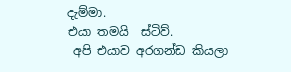දැම්මා.
එයා තමයි  ස්ටිව්.
 අපි එයාව අරගන්ඩ කියලා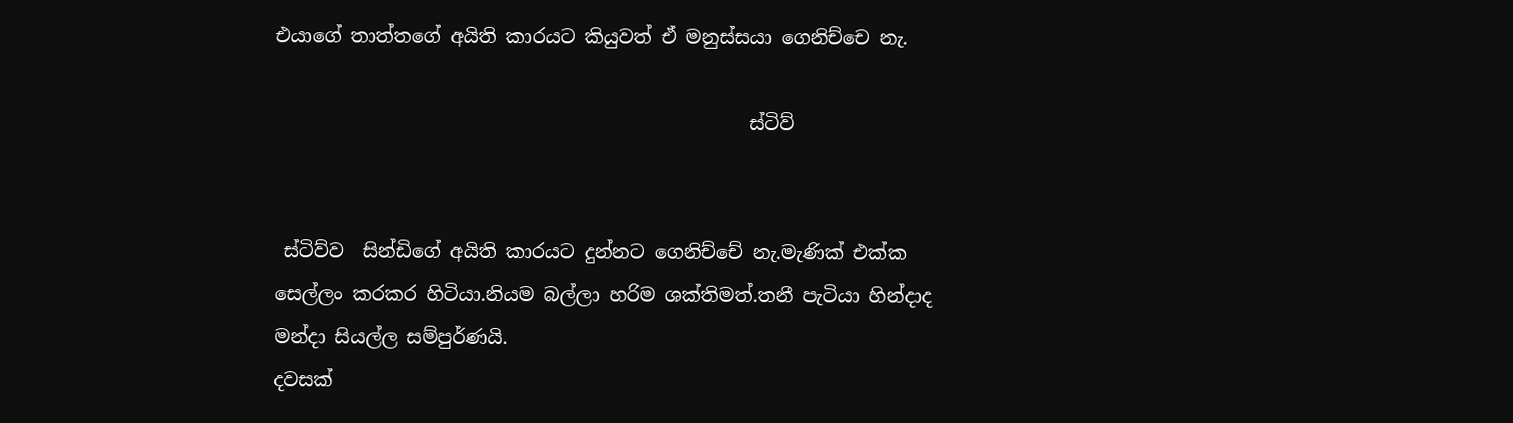එයාගේ තාත්තගේ අයිති කාරයට කියුවත් ඒ මනුස්සයා ගෙනිච්චෙ නැ.

                                                  ස්ටිව්


 ස්ටිව්ව  සින්ඩිගේ අයිති කාරයට දුන්නට ගෙනිච්චේ නැ.මැණික් එක්ක සෙල්ලං කරකර හිටියා.නියම බල්ලා හරිම ශක්තිමත්.තනී පැටියා හින්දාද මන්දා සියල්ල සම්පුර්ණයි.
දවසක්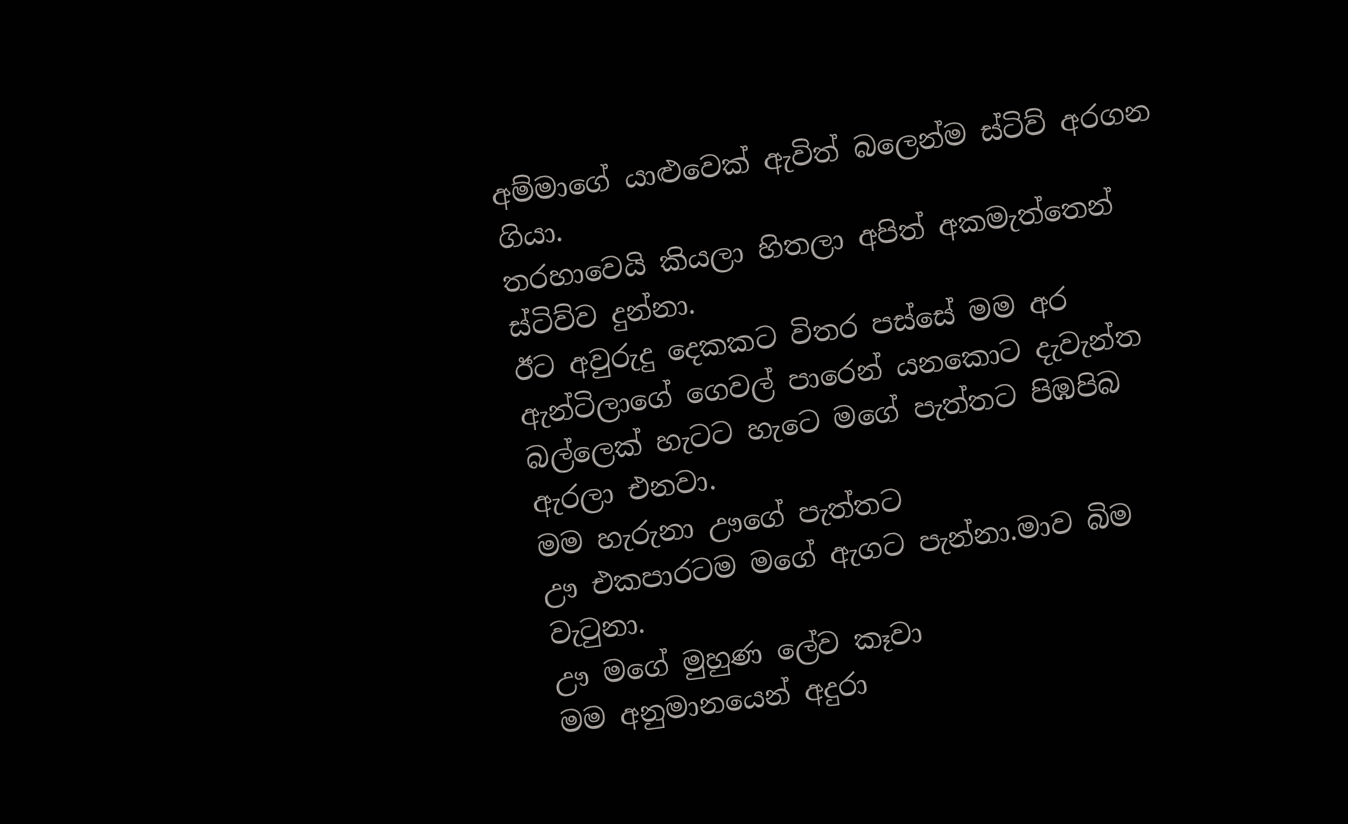අම්මාගේ යාළුවෙක් ඇවිත් බලෙන්ම ස්ටිව් අරගන ගියා.
තරහාවෙයි කියලා හිතලා අපිත් අකමැත්තෙන් ස්ටිව්ව දුන්නා.
ඊට අවුරුදු දෙකකට විතර පස්සේ මම අර ඇන්ටිලාගේ ගෙවල් පාරෙන් යනකොට දැවැන්ත බල්ලෙක් හැටට හැටෙ මගේ පැත්තට පිඹපිබ ඇරලා එනවා.
මම හැරුනා ඌගේ පැත්තට
ඌ එකපාරටම මගේ ඇගට පැන්නා.මාව බිම වැටුනා.
ඌ මගේ මුහුණ ලේව කෑවා
මම අනුමානයෙන් අදුරා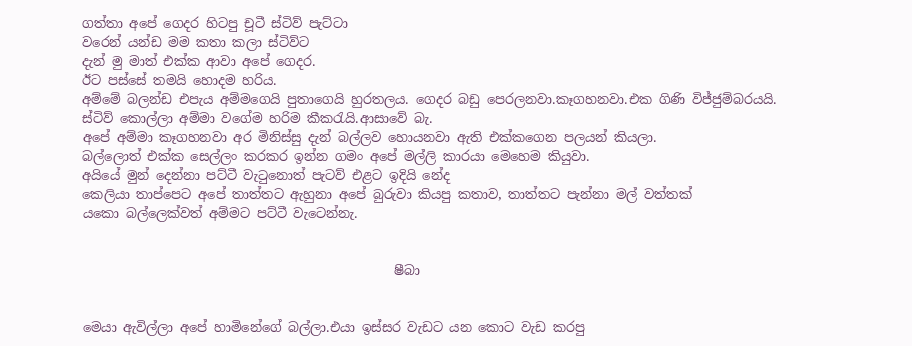ගත්තා අපේ ගෙදර හිටපු චූටී ස්ටිව් පැට්ටා
වරෙන් යන්ඩ මම කතා කලා ස්ටිව්ට
දැන් මු මාත් එක්ක ආවා අපේ ගෙදර.
ඊ‍ට පස්සේ තමයි හොදම හරිය.
අම්මේ බලන්ඩ එපැය අම්මගෙයි පුතාගෙයි හුරතලය. ගෙදර බඩු පෙරලනවා.කෑගහනවා.එක ගිණි විජ්ජුම්බරයයි.
ස්ටිව් කොල්ලා අම්මා වගේම හරිම කීකරැයි.ආසාවේ බැ.
අපේ අම්මා කෑගහනවා අර මිනිස්සු දැන් බල්ලව හොයනවා ඇති එක්කගෙන පලයන් කියලා.
බල්ලොත් එක්ක සෙල්ලං කරකර ඉන්න ගමං අපේ මල්ලි කාරයා මෙහෙම කියුවා.
අයියේ මුන් දෙන්නා පට්ටී වැටුනොත් පැටව් එළට ඉදියි නේද
කෙලියා තාප්පෙට අපේ තාත්තට ඇහුනා අපේ බුරුවා කියපු කතාව, තාත්තට පැන්නා මල් වත්තක්
යකො බල්ලෙක්වත් අම්මට පට්ටී වැටෙන්නැ.


                                                ෂීබා


මෙයා ඇවිල්ලා අපේ හාමිනේගේ බල්ලා.එයා ඉස්සර වැඩට යන කොට වැඩ කරපු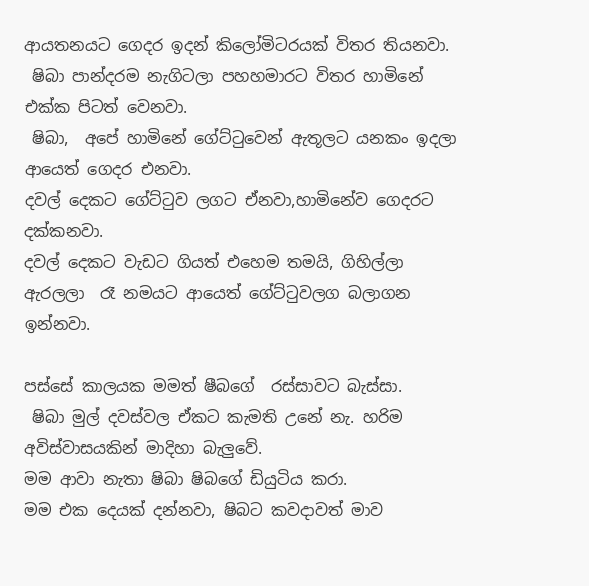ආයතනයට ගෙදර ඉදන් කිලෝමිටරයක් විතර තියනවා.
 ෂිබා පාන්දරම නැගිටලා පහහමාරට විතර හාමිනේ එක්ක පිටත් වෙනවා.
 ෂිබා,  අපේ හාමිනේ ගේට්ටුවෙන් ඇතූලට යනකං ඉදලා ආයෙත් ගෙදර එනවා.
දවල් දෙකට ගේට්ටුව ලගට ඒනවා,හාමිනේව ගෙදරට දක්කනවා.
දවල් දෙකට වැඩට ගියත් එහෙම තමයි, ගිහිල්ලා ඇරලලා  රෑ නමයට ආයෙත් ගේට්ටුවලග බලාගන ඉන්නවා.

පස්සේ කාලයක මමත් ෂීබගේ  රස්සාවට බැස්සා.
 ෂිබා මුල් දවස්වල ඒකට කැමති උනේ නැ. හරිම අවිස්වාසයකින් මාදිහා බැලුවේ.
මම ආවා නැතා ෂිබා ෂිබගේ ඩියුටිය කරා.
මම එක දෙයක් දන්නවා, ෂිබට කවදාවත් මාව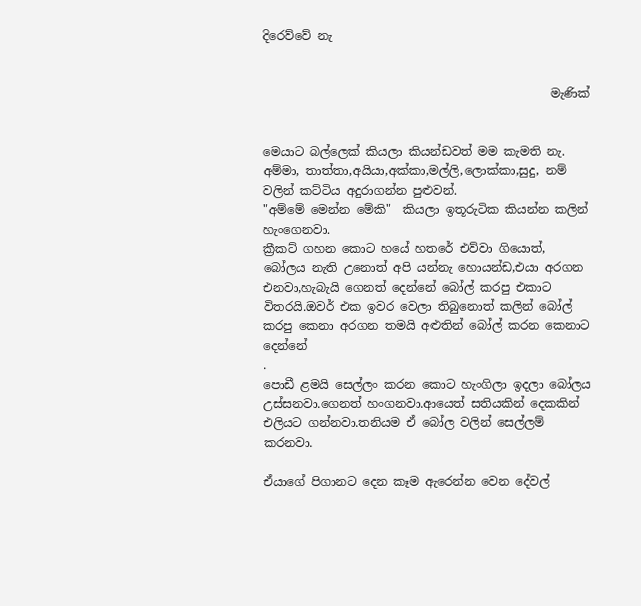දිරෙව්වේ නැ


                                                මැණික්


මෙයාට බල්ලෙක් කියලා කියන්ඩවත් මම කැමති නැ.
අම්මා, තාත්තා,අයියා,අක්කා,මල්ලි,ලොක්කා,සුදු, නම් වලින් කට්ටිය අදුරාගන්න පුළුවන්.
"අම්මේ මෙන්න මේකි"  කියලා ඉතූරුටික කියන්න කලින් හැංගෙනවා.
ක්‍රීකට් ගහන කොට හයේ හතරේ එව්වා ගියොත්, බෝලය නැති උනොත් අපි යන්නැ හොයන්ඩ,එයා අරගන එනවා,හැබැයි ගෙනත් දෙන්නේ බෝල් කරපු එකාට විතරයි.ඔවර් එක ඉවර වෙලා තිබුනොත් කලින් බෝල් කරපු කෙනා අරගන තමයි අළුතින් බෝල් කරන කෙනාට දෙන්නේ
.
පොඩී ළමයි සෙල්ලං කරන කොට හැංගිලා ඉදලා බෝලය උස්සනවා.ගෙනත් හංගනවා.ආයෙත් සතියකින් දෙකකින් එලියට ගන්නවා.තනියම ඒ බෝල වලින් සෙල්ලම් කරනවා.

ඒයාගේ පිගානට දෙන කෑම ඇරෙන්න වෙන දේවල්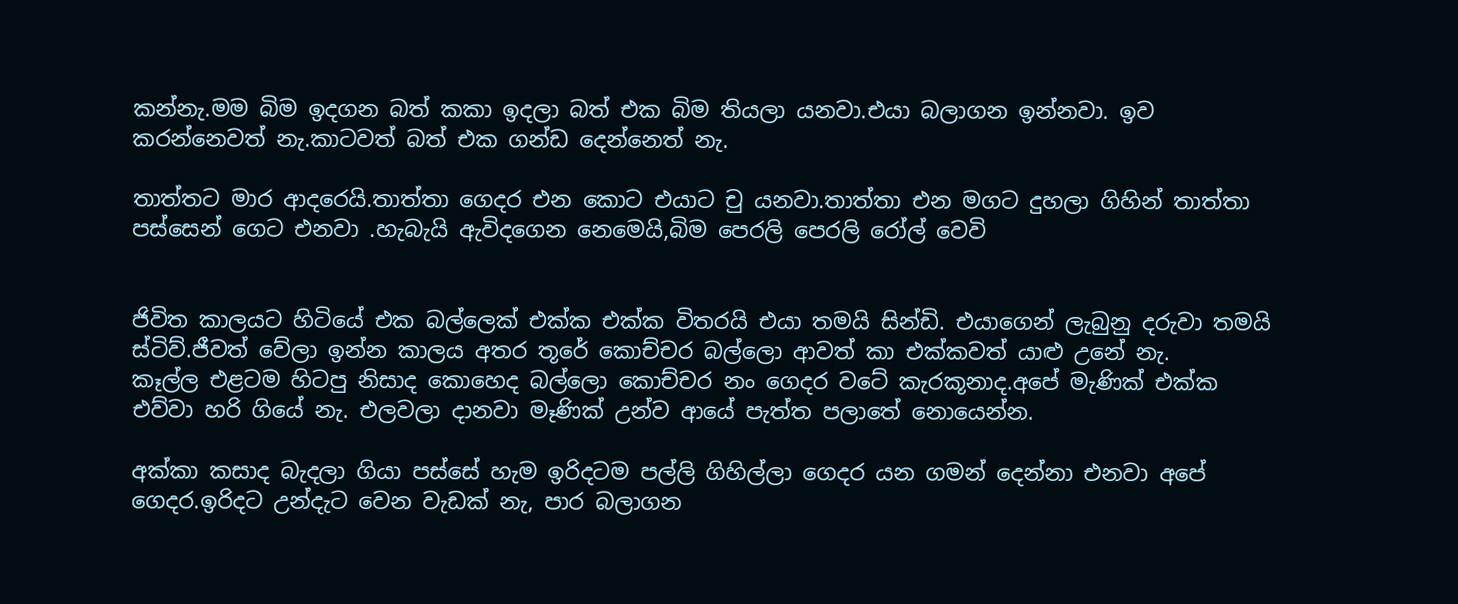කන්නැ.මම බිම ඉදගන බත් කකා ඉදලා බත් එක බිම තියලා යනවා.එයා බලාගන ඉන්නවා. ඉව කරන්නෙවත් නැ.කාටවත් බත් එක ගන්ඩ දෙන්නෙත් නැ.

තාත්තට මාර ආදරෙයි.තාත්තා ගෙදර එන කොට එයාට චු යනවා.තාත්තා එන මගට දුහලා ගිහින් තාත්තා පස්සෙන් ගෙට එනවා .හැබැයි ඇවිදගෙන නෙමෙයි,බිම පෙරලි පෙරලි රෝල් වෙවි


ජිවිත කාලයට හිටියේ එක බල්ලෙක් එක්ක එක්ක විතරයි එයා තමයි සින්ඩි. එයාගෙන් ලැබුනු දරුවා තමයි ස්ටිව්.ජීවත් වේලා ඉන්න කාලය අතර තූරේ කොච්චර බල්ලො ආවත් කා එක්කවත් යාළු උනේ නැ.
කෑල්ල එළටම හිටපු නිසාද කොහෙද බල්ලො කොච්චර නං ගෙදර වටේ කැරකූනාද.අපේ මැණික් එක්ක එව්වා හරි ගියේ නැ. එලවලා දානවා මෑණික් උන්ව ආයේ පැත්ත පලාතේ නොයෙන්න.

අක්කා කසාද බැදලා ගියා පස්සේ හැම ඉරිදටම පල්ලි ගිහිල්ලා ගෙදර යන ගමන් දෙන්නා එනවා අපේ ගෙදර.ඉරිදට උන්දැට වෙන වැඩක් නැ, පාර බලාගන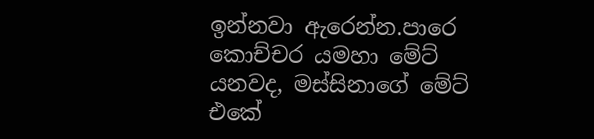ඉන්නවා ඇරෙන්න.පාරෙ කොච්චර යමහා මේට් යනවද, මස්සිනාගේ මේට් එකේ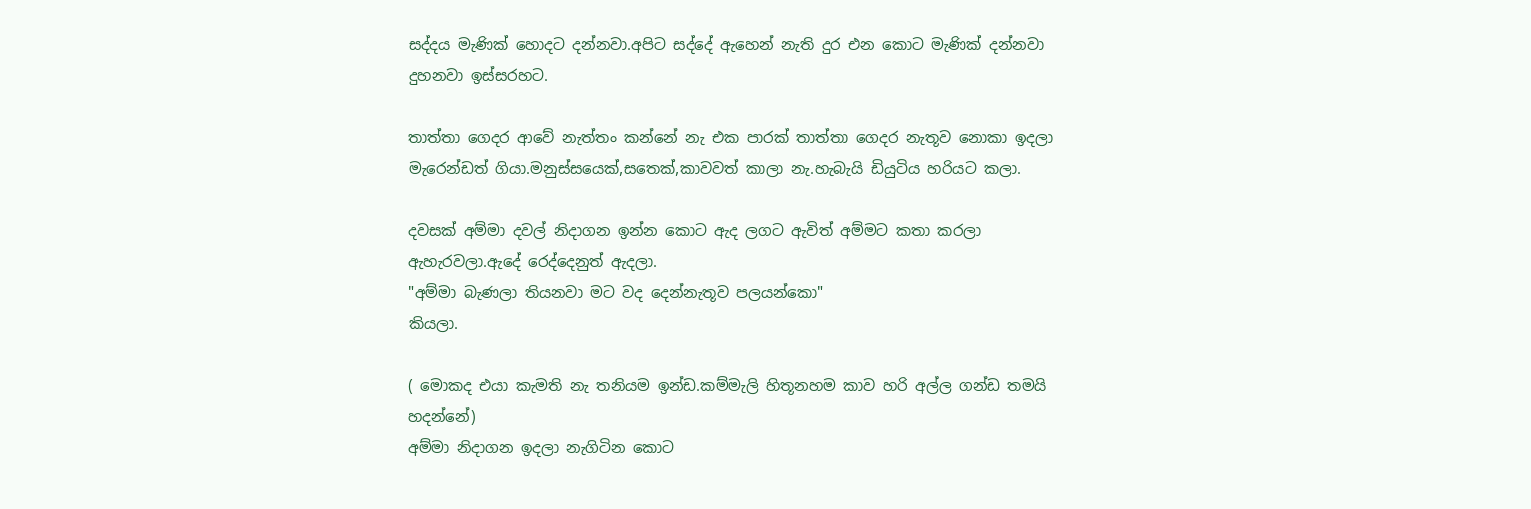සද්දය මැණික් හොදට දන්නවා.අපිට සද්දේ ඇහෙන් නැති දුර එන කොට මැණික් දන්නවා දුහනවා ඉස්සරහට.

තාත්තා ගෙදර ආවේ නැත්තං කන්නේ නැ එක පාරක් තාත්තා ගෙදර නැතූව නොකා ඉදලා මැරෙන්ඩත් ගියා.මනුස්සයෙක්,සතෙක්,කාවවත් කාලා නැ.හැබැයි ඩියුටිය හරියට කලා.

දවසක් අම්මා දවල් නිදාගන ඉන්න කොට ඇද ලගට ඇවිත් අම්මට කතා කරලා ඇහැරවලා.ඇදේ රෙද්දෙනුත් ඇදලා.
"අම්මා බැණලා තියනවා මට වද දෙන්නැතූව පලයන්කො"
කියලා.

( මොකද එයා කැමති නැ තනියම ඉන්ඩ.කම්මැලි හිතූනහම කාව හරි අල්ල ගන්ඩ තමයි හදන්නේ)
අම්මා නිදාගන ඉදලා නැගිටින කොට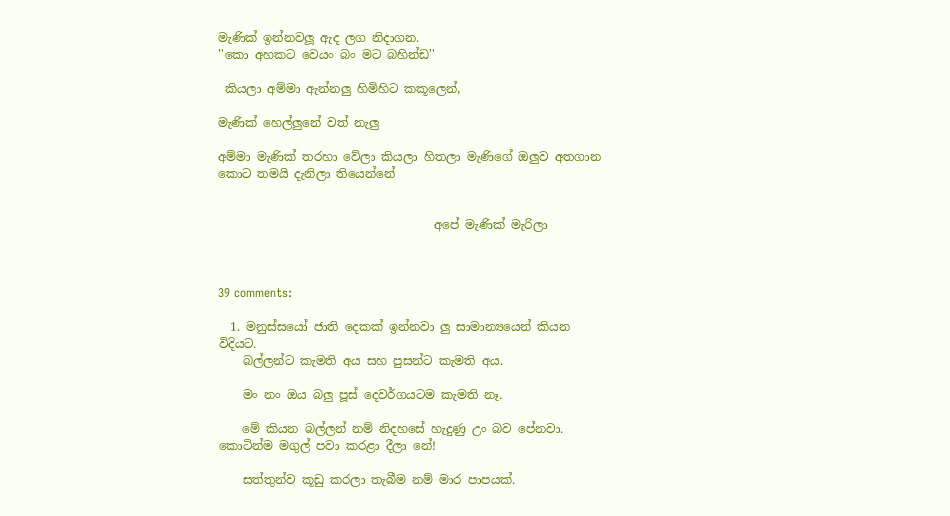මැණික් ඉන්නවලූ ඇද ලග නිදාගන.
''කො අහකට වෙයං බං මට බහින්ඩ''

 කියලා අම්මා ඇන්නලු හිමිහිට කකූලෙන්,

මැණික් හෙල්ලුනේ වත් නැලු

අම්මා මැණික් තරහා වේලා කියලා හිතලා මැණිගේ ඔලුව අතගාන කොට තමයි දැනිලා තියෙන්නේ


                                    අපේ මැණික් මැරිලා



39 comments:

  1. මනුස්සයෝ ජාති දෙකක් ඉන්නවා ලු සාමාන්‍යයෙන් කියන විදියට.
    බල්ලන්ට කැමති අය සහ පුසන්ට කැමති අය.

    මං නං ඔය බලු පූස් දෙවර්ගයටම කැමති නෑ.

    මේ කියන බල්ලන් නම් නිදහසේ හැදුණු උං බව පේනවා. කොටින්ම මගුල් පවා කරළා දීලා නේ!

    සත්තුන්ව කූඩු කරලා තැබීම නම් මාර පාපයක්.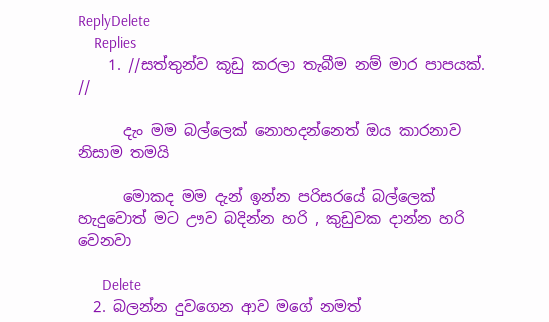ReplyDelete
    Replies
    1. //සත්තුන්ව කූඩු කරලා තැබීම නම් මාර පාපයක්. //

      දැං මම බල්ලෙක් නොහදන්නෙත් ඔය කාරනාව නිසාම තමයි

      මොකද මම දැන් ඉන්න පරිසරයේ බල්ලෙක් හැදුවොත් මට ඌව බදින්න හරි , කුඩුවක දාන්න හරි වෙනවා

      Delete
  2. බලන්න දුවගෙන ආව මගේ නමත්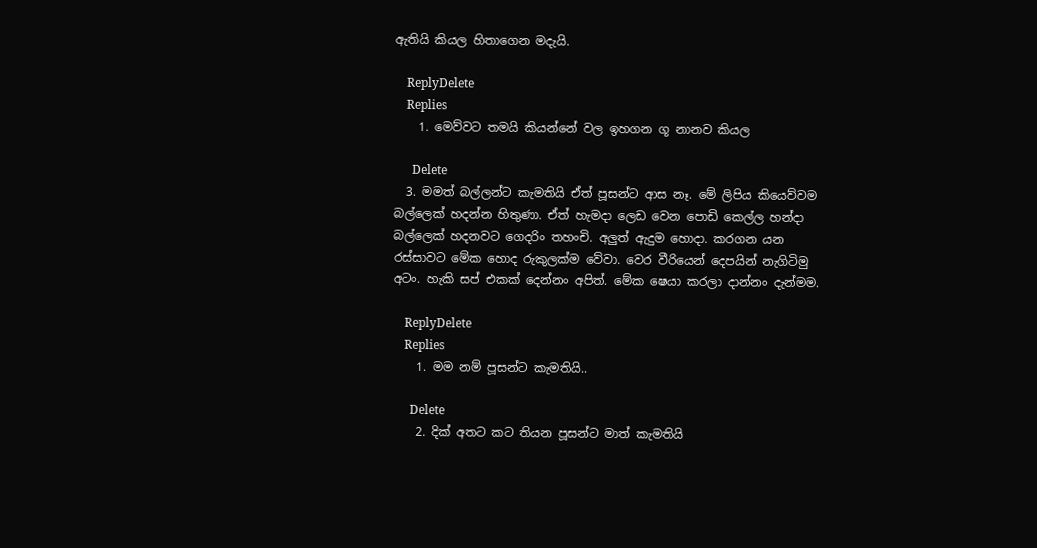ඇතියි කියල හිතාගෙන මදැයි.

    ReplyDelete
    Replies
    1. මෙව්වට තමයි කියන්නේ වල ඉහගන ගූ නානව කියල

      Delete
  3. මමත් බල්ලන්ට කැමතියි ඒත් පූසන්ට ආස නෑ. මේ ලිපිය කියෙව්වම බල්ලෙක් හදන්න හිතුණා. ඒත් හැමදා ලෙඩ වෙන පොඩි කෙල්ල හන්දා බල්ලෙක් හදනවට ගෙදරිං තහංචි. අලුත් ඇදුම හොදා. කරගන යන රස්සාවට මේක හොද රුකුලක්ම වේවා. වෙර වීරියෙන් දෙපයින් නැගිටිමු අටං. හැකි සප් එකක් දෙන්නං අපිත්. මේක ෂෙයා කරලා දාන්නං දැන්මම.

    ReplyDelete
    Replies
    1. මම නම් පූසන්ට කැමතියි..

      Delete
    2. දික් අතට කට තියන පූසන්ට මාත් කැමතියි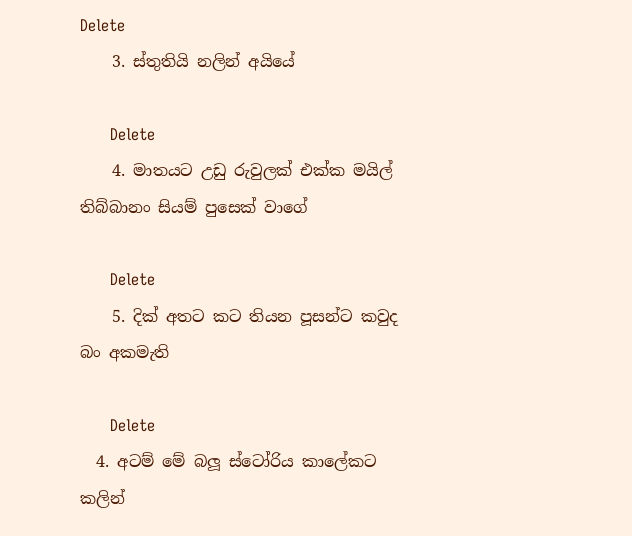Delete
    3. ස්තුතියි නලින් අයියේ

      Delete
    4. මාතයට උඩු රුවුලක් එක්ක මයිල් තිබ්බානං සියම් පුසෙක් වාගේ

      Delete
    5. දික් අතට කට තියන පූසන්ට කවුද බං අකමැති

      Delete
  4. අටම් මේ බලූ ස්ටෝරිය කාලේකට කලින්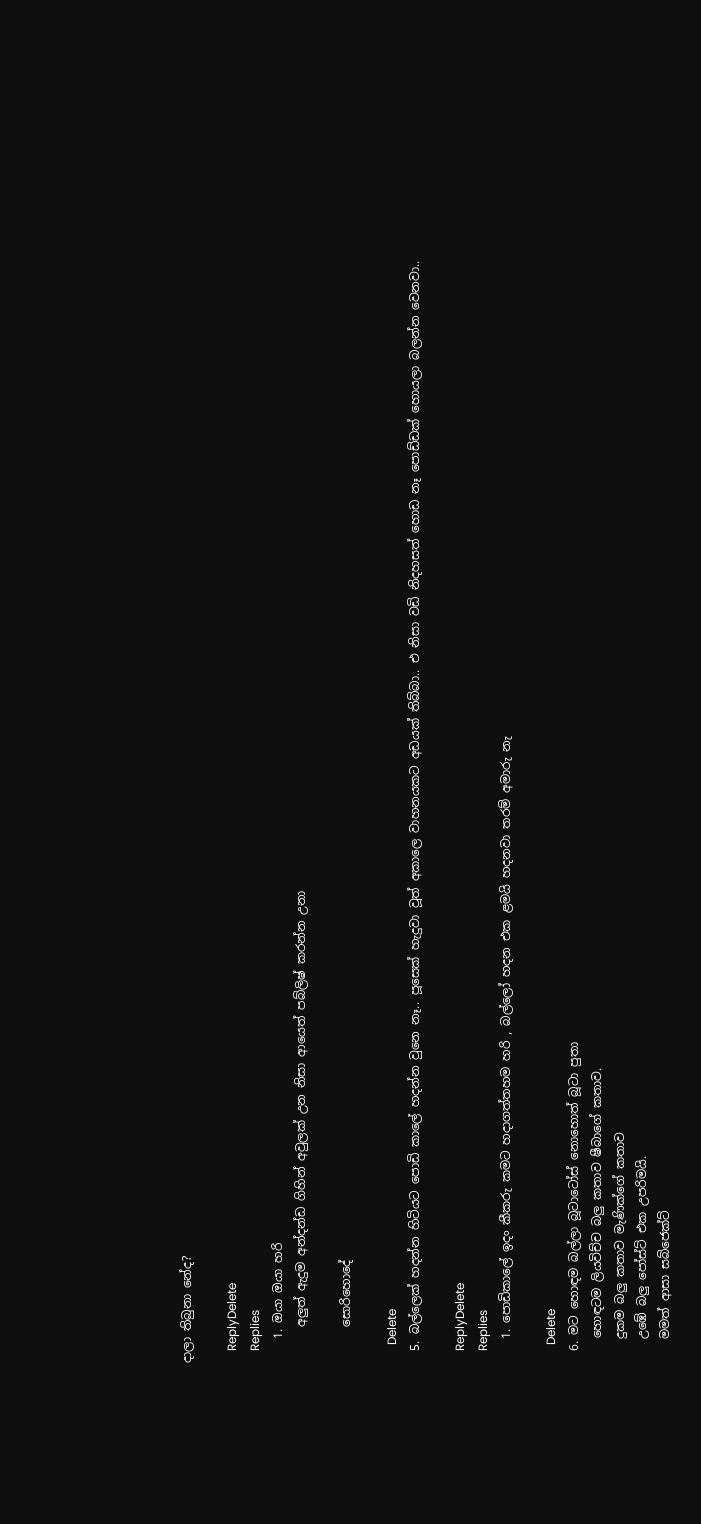දාලා තිබුනා නේද?

    ReplyDelete
    Replies
    1. ඔයා ඔයා හරි
      අලුත් ඇදුම අන්දන්ඩ ගිහින් අවුලක් උන නිසා ආයෙත් පබ්ලිෂ් කරන්න උනා

      සොරිහොදේ

      Delete
  5. බල්ලෙක් හදන්න හිටියට පොඩි කාලේ හදන්න වුනෙ නෑ.. පූසෙක් හැදුවා වූත් අකාලෙ වාහනයකට අඩයක් තිබ්බා.. එ නිසා වඩි නිදහසත් හොඩ නෑ පොඩ්ඩක් හොයලා බලන්න වෙනවා..

    ReplyDelete
    Replies
    1. පොඩිකාලේ ඉදං කීකරු කමට හදාගත්තහම හරි , බල්ලෝ හදන එක ළමයි හදනවා තරම් අමාරු නැ

      Delete
  6. මට හොඳම බල්ලා බූටාටෝස් නොහොත් බූටා පුතා
    හොඳටම ලියවිච්ච බලු කතාව ෂීබාගේ කතාව.
    දුකම බලු කතාව මැණික්ගේ කතාව
    උඹේ බලු පෝස්ට් එක උපරිමයි.
    මමත් ආසා සබ්ජෙක්ට්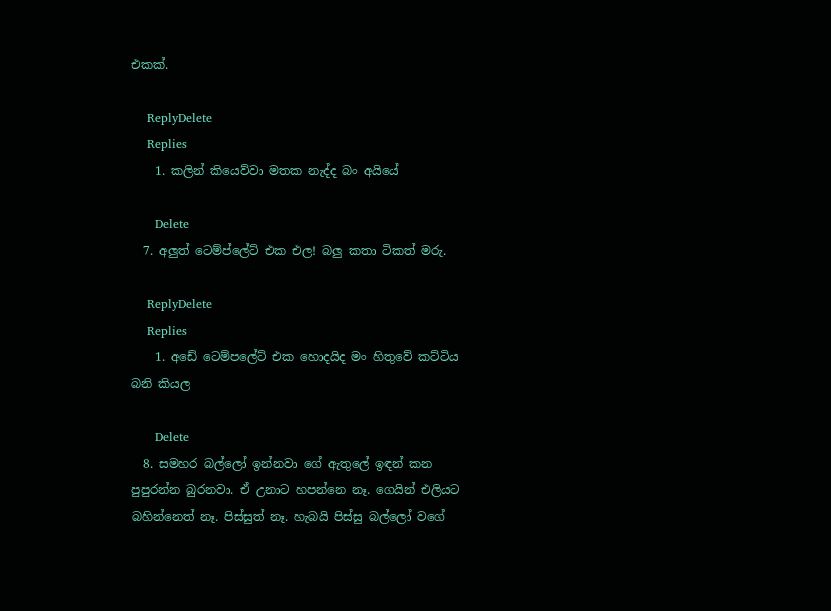එකක්.

    ReplyDelete
    Replies
    1. කලින් කියෙව්වා මතක නැද්ද බං අයියේ

      Delete
  7. අලුත් ටෙම්ප්ලේට් එක එල! බලු කතා ටිකත් මරු.

    ReplyDelete
    Replies
    1. අඩේ ටෙම්පලේට් එක හොදයිද මං හිතුවේ කට්ටිය බනි කියල

      Delete
  8. සමහර බල්ලෝ ඉන්නවා ගේ ඇතුලේ ඉඳන් කන පුපුරන්න බුරනවා. ඒ උනාට හපන්නෙ නෑ. ගෙයින් එලියට බහින්නෙත් නෑ. පිස්සුත් නෑ. හැබයි පිස්සු බල්ලෝ වගේ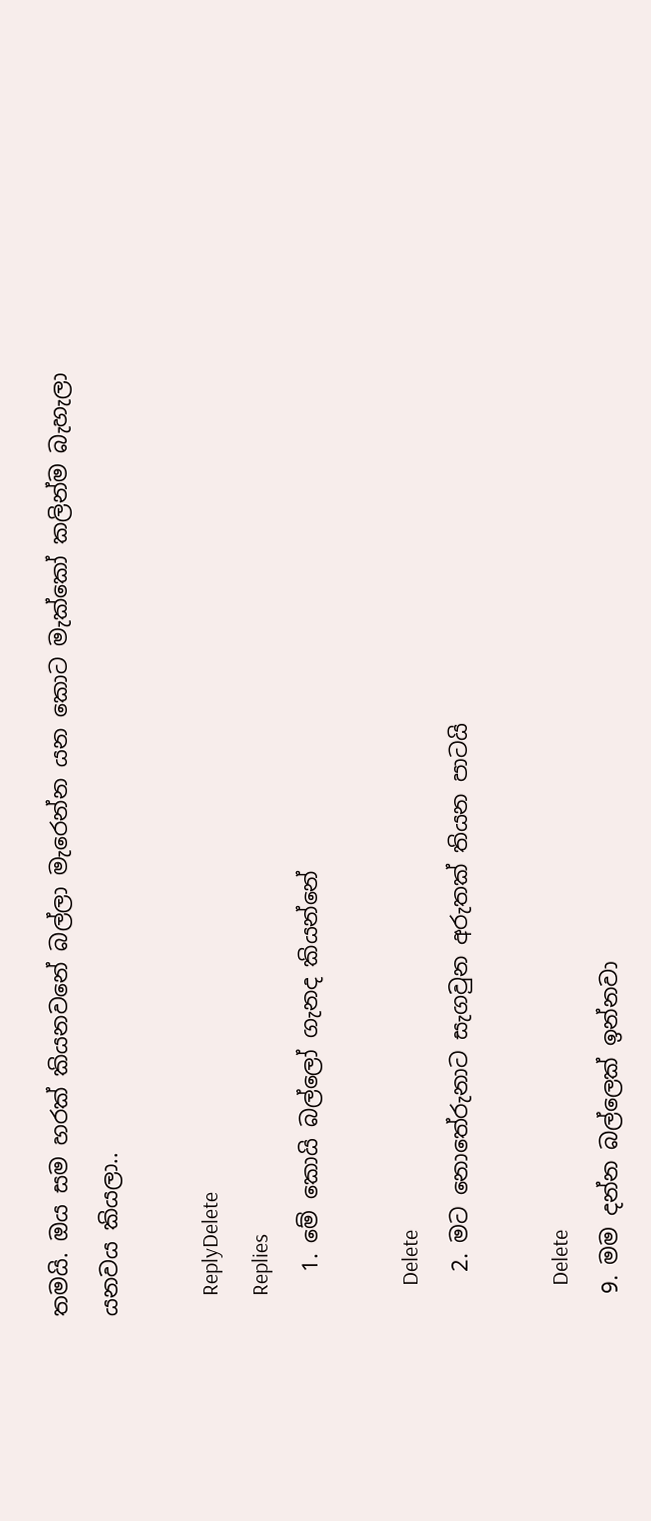තමයි. ඔය සම හරක් කියනවනේ බල්ලා මැරෙන්න යන කොට මැක්කෝ කලින්ම බැහැලා යනවය කියලා..

    ReplyDelete
    Replies
    1. මේ කොයි බල්ලෝ ගැනද කියන්නේ

      Delete
    2. මට නොතේරුනාට සැගවුන අරුතක් තියන පාටයි

      Delete
  9. මම දන්න බල්ලෙක් ඉන්නවා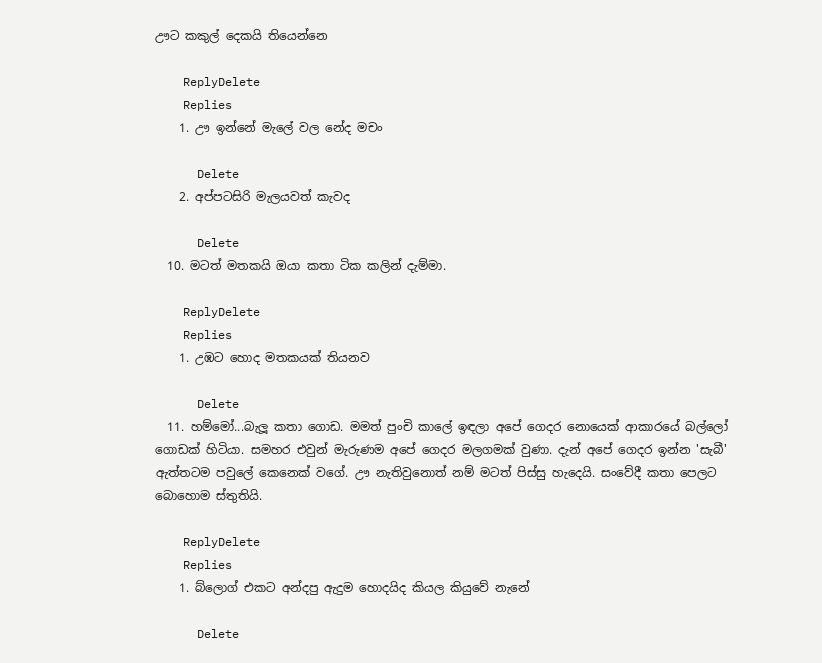ඌට කකුල් දෙකයි තියෙන්නෙ

    ReplyDelete
    Replies
    1. ඌ ඉන්නේ මැලේ වල නේද මචං

      Delete
    2. අප්පටසිරි මැලයවත් කැවද

      Delete
  10. මටත් මතකයි ඔයා කතා ටික කලින් දැම්මා.

    ReplyDelete
    Replies
    1. උඹට හොද මතකයක් තියනව

      Delete
  11. හම්මෝ...බැලූ කතා ගොඩ. මමත් පුංචි කාලේ ඉඳලා අපේ ගෙදර නොයෙක් ආකාරයේ බල්ලෝ ගොඩක් හිටියා. සමහර එවුන් මැරුණම අපේ ගෙදර මලගමක් වුණා. දැන් අපේ ගෙදර ඉන්න 'සැබී' ඇත්තටම පවුලේ කෙනෙක් වගේ. ඌ නැතිවුනොත් නම් මටත් පිස්සු හැදෙයි. සංවේදී කතා පෙලට බොහොම ස්තුතියි.

    ReplyDelete
    Replies
    1. බ්ලොග් එකට අන්දපු ඇදුම හොදයිද කියල කියුවේ නැනේ

      Delete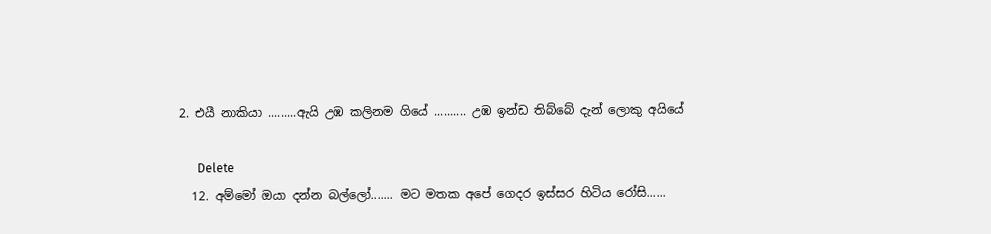2. එයී නාකියා .........ඇයි උඹ කලිනම ගියේ .......... උඹ ඉන්ඩ තිබ්බේ දැන් ලොකු අයියේ

      Delete
  12. අම්මෝ ඔයා දන්න බල්ලෝ....... මට මතක අපේ ගෙදර ඉස්සර හිටිය රෝසි......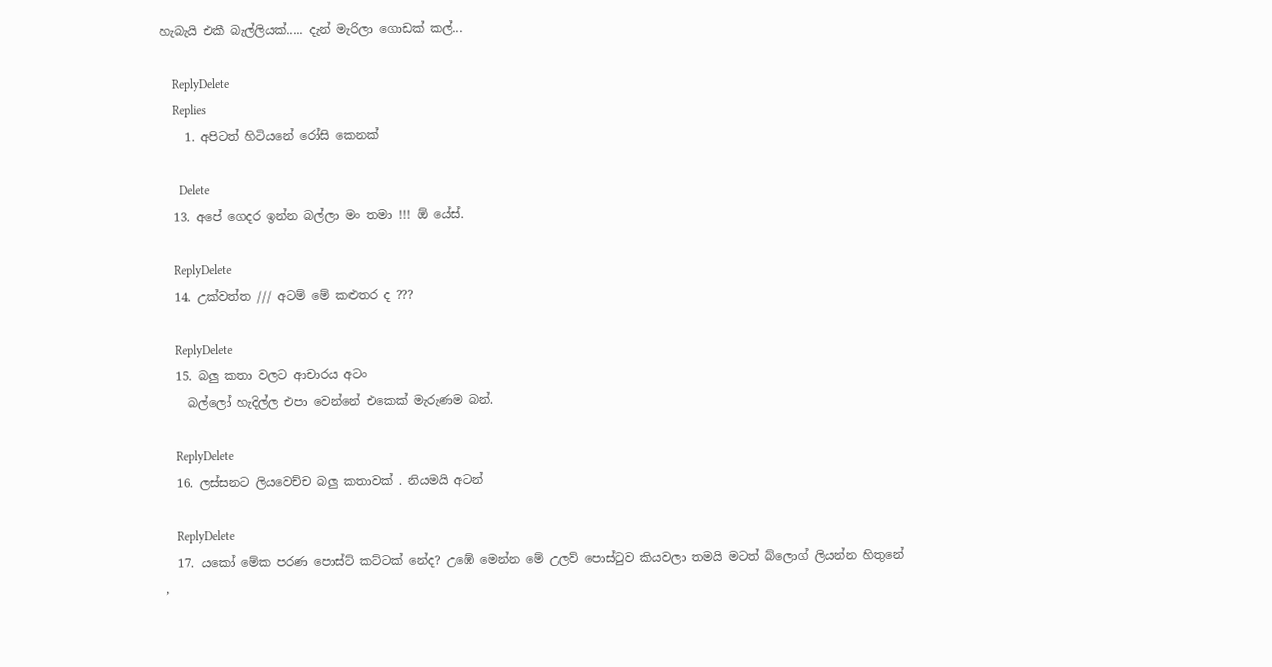හැබැයි එකී බැල්ලියක්..... දැන් මැරිලා ගොඩක් කල්...

    ReplyDelete
    Replies
    1. අපිටත් හිටියනේ රෝසි කෙනක්

      Delete
  13. අපේ ගෙදර ඉන්න බල්ලා මං තමා !!! ඕ යේස්.

    ReplyDelete
  14. උක්වත්ත /// අටම් මේ කළුතර ද ???

    ReplyDelete
  15. බලු කතා වලට ආචාරය අටං
    බල්ලෝ හැදිල්ල එපා වෙන්නේ එකෙක් මැරුණම බන්.

    ReplyDelete
  16. ලස්සනට ලියවෙච්ච බලු කතාවක් . නියමයි අටන්

    ReplyDelete
  17. යකෝ මේක පරණ පොස්ට් කට්ටක් නේද? උඹේ මෙන්න මේ උලව් පොස්ටුව කියවලා තමයි මටත් බ්ලොග් ලියන්න හිතුනේ ,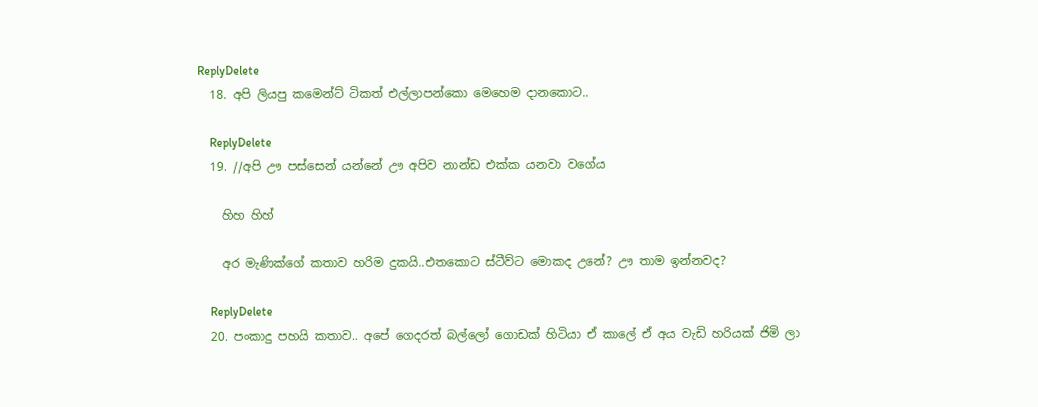ReplyDelete
  18. අපි ලියපු කමෙන්ට් ටිකත් එල්ලාපන්කො මෙහෙම දානකොට..

    ReplyDelete
  19. //අපි ඌ පස්සෙන් යන්නේ ඌ අපිව නාන්ඩ එක්ක යනවා වගේය

    හිහ හිහ්

    අර මැණික්ගේ කතාව හරිම දුකයි..එතකොට ස්ටීව්ට මොකද උනේ? ඌ තාම ඉන්නවද?

    ReplyDelete
  20. පංකාදු පහයි කතාව.. අපේ ගෙදරත් බල්ලෝ ගොඩක් හිටියා ඒ කාලේ ඒ අය වැඩි හරියක් ජිමි ලා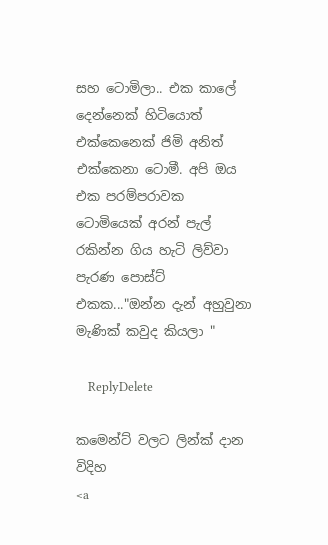සහ ටොමිලා.. එක කාලේ දෙන්නෙක් හිටියොත් එක්කෙනෙක් ජිමි අනිත් එක්කෙනා ටොමී. අපි ඔය එක පරම්පරාවක ටොමියෙක් අරන් පැල් රකින්න ගිය හැටි ලිව්වා පැරණ පොස්ට් එකක..."ඔන්න දැන් අහුවුනා මැණික් කවුද කියලා "

    ReplyDelete

කමෙන්ට් වලට ලින්ක් දාන විදිහ
<a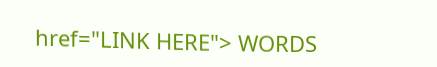href="LINK HERE"> WORDS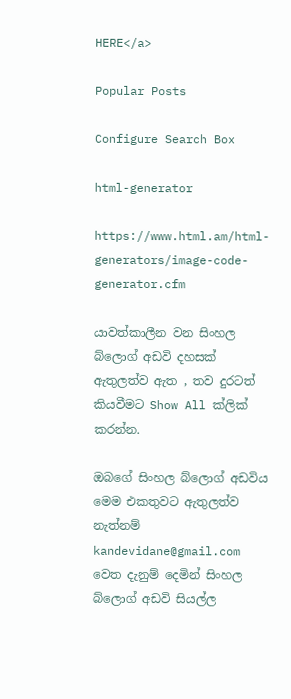HERE</a>

Popular Posts

Configure Search Box

html-generator

https://www.html.am/html-generators/image-code-generator.cfm

යාවත්කාලීන වන සිංහල බ්ලොග් අඩවි දහසක් ඇතුලත්ව ඇත , තව දුරටත් කියවීමට Show All ක්ලික් කරන්න.

ඔබගේ සිංහල බ්ලොග් අඩවිය මෙම එකතුවට ඇතුලත්ව නැත්නම් kandevidane@gmail.com වෙත දැනුම් දෙමින් සිංහල බ්ලොග් අඩවි සියල්ල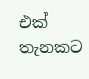එක් තැනකට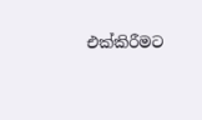එක්කිරීමට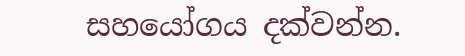සහයෝගය දක්වන්න.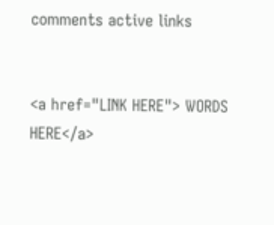comments active links


<a href="LINK HERE"> WORDS HERE</a>